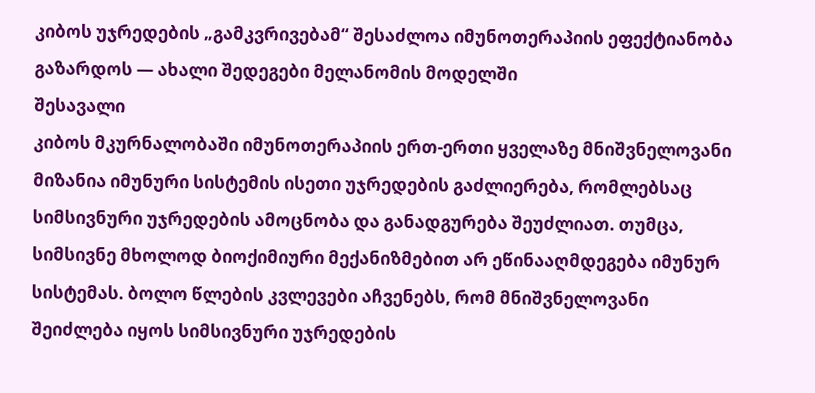კიბოს უჯრედების „გამკვრივებამ“ შესაძლოა იმუნოთერაპიის ეფექტიანობა გაზარდოს — ახალი შედეგები მელანომის მოდელში
შესავალი
კიბოს მკურნალობაში იმუნოთერაპიის ერთ-ერთი ყველაზე მნიშვნელოვანი მიზანია იმუნური სისტემის ისეთი უჯრედების გაძლიერება, რომლებსაც სიმსივნური უჯრედების ამოცნობა და განადგურება შეუძლიათ. თუმცა, სიმსივნე მხოლოდ ბიოქიმიური მექანიზმებით არ ეწინააღმდეგება იმუნურ სისტემას. ბოლო წლების კვლევები აჩვენებს, რომ მნიშვნელოვანი შეიძლება იყოს სიმსივნური უჯრედების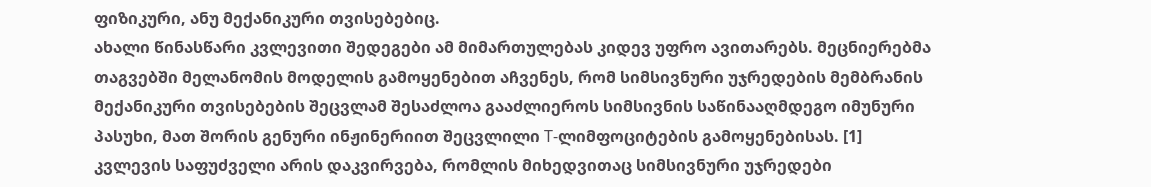ფიზიკური, ანუ მექანიკური თვისებებიც.
ახალი წინასწარი კვლევითი შედეგები ამ მიმართულებას კიდევ უფრო ავითარებს. მეცნიერებმა თაგვებში მელანომის მოდელის გამოყენებით აჩვენეს, რომ სიმსივნური უჯრედების მემბრანის მექანიკური თვისებების შეცვლამ შესაძლოა გააძლიეროს სიმსივნის საწინააღმდეგო იმუნური პასუხი, მათ შორის გენური ინჟინერიით შეცვლილი T-ლიმფოციტების გამოყენებისას. [1]
კვლევის საფუძველი არის დაკვირვება, რომლის მიხედვითაც სიმსივნური უჯრედები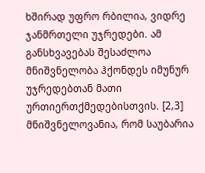ხშირად უფრო რბილია, ვიდრე ჯანმრთელი უჯრედები. ამ განსხვავებას შესაძლოა მნიშვნელობა ჰქონდეს იმუნურ უჯრედებთან მათი ურთიერთქმედებისთვის. [2,3]
მნიშვნელოვანია, რომ საუბარია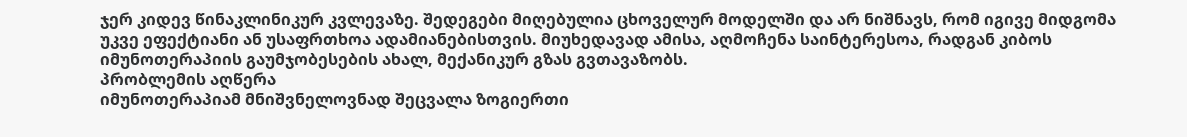ჯერ კიდევ წინაკლინიკურ კვლევაზე. შედეგები მიღებულია ცხოველურ მოდელში და არ ნიშნავს, რომ იგივე მიდგომა უკვე ეფექტიანი ან უსაფრთხოა ადამიანებისთვის. მიუხედავად ამისა, აღმოჩენა საინტერესოა, რადგან კიბოს იმუნოთერაპიის გაუმჯობესების ახალ, მექანიკურ გზას გვთავაზობს.
პრობლემის აღწერა
იმუნოთერაპიამ მნიშვნელოვნად შეცვალა ზოგიერთი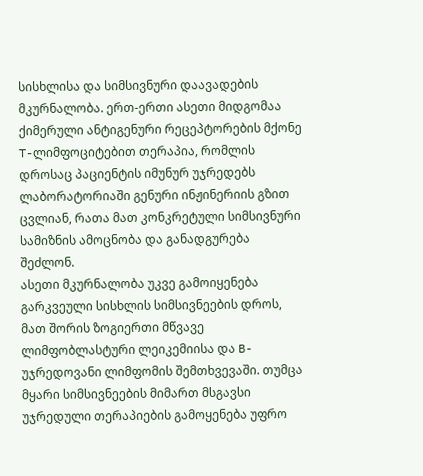სისხლისა და სიმსივნური დაავადების მკურნალობა. ერთ-ერთი ასეთი მიდგომაა ქიმერული ანტიგენური რეცეპტორების მქონე T-ლიმფოციტებით თერაპია, რომლის დროსაც პაციენტის იმუნურ უჯრედებს ლაბორატორიაში გენური ინჟინერიის გზით ცვლიან, რათა მათ კონკრეტული სიმსივნური სამიზნის ამოცნობა და განადგურება შეძლონ.
ასეთი მკურნალობა უკვე გამოიყენება გარკვეული სისხლის სიმსივნეების დროს, მათ შორის ზოგიერთი მწვავე ლიმფობლასტური ლეიკემიისა და B-უჯრედოვანი ლიმფომის შემთხვევაში. თუმცა მყარი სიმსივნეების მიმართ მსგავსი უჯრედული თერაპიების გამოყენება უფრო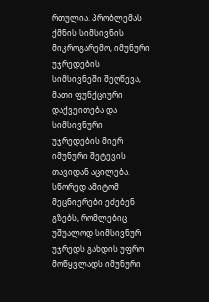რთულია. პრობლემას ქმნის სიმსივნის მიკროგარემო, იმუნური უჯრედების სიმსივნეში შეღწევა, მათი ფუნქციური დაქვეითება და სიმსივნური უჯრედების მიერ იმუნური შეტევის თავიდან აცილება.
სწორედ ამიტომ მეცნიერები ეძებენ გზებს, რომლებიც უშუალოდ სიმსივნურ უჯრედს გახდის უფრო მოწყვლადს იმუნური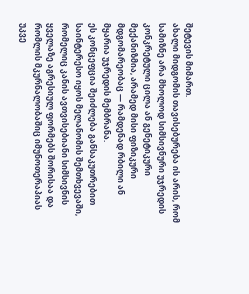შეტევის მიმართ.
ახალი მიდგომის თავისებურება ის არის, რომ სამიზნე არა მხოლოდ სიმსივნური უჯრედის კონკრეტული ცილა ან გენეტიკური მექანიზმია, არამედ მისი ფიზიკური მდგომარეობაც — რამდენად რბილი ან მყარია უჯრედის მემბრანა.
ეს კონცეფცია შეიძლება განსაკუთრებით საინტერესო იყოს მელანომის შემთხვევაში, რომელიც კანის ავთვისებიანი სიმსივნის ყველაზე აგრესიულ ფორმებს შორისაა და რომლის მკურნალობაშიც იმუნოთერაპიას უკვე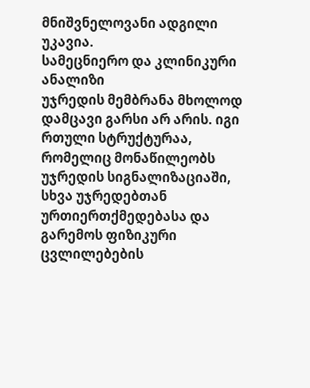მნიშვნელოვანი ადგილი უკავია.
სამეცნიერო და კლინიკური ანალიზი
უჯრედის მემბრანა მხოლოდ დამცავი გარსი არ არის. იგი რთული სტრუქტურაა, რომელიც მონაწილეობს უჯრედის სიგნალიზაციაში, სხვა უჯრედებთან ურთიერთქმედებასა და გარემოს ფიზიკური ცვლილებების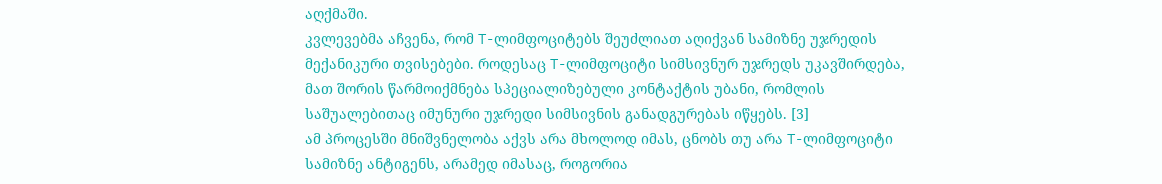აღქმაში.
კვლევებმა აჩვენა, რომ T-ლიმფოციტებს შეუძლიათ აღიქვან სამიზნე უჯრედის მექანიკური თვისებები. როდესაც T-ლიმფოციტი სიმსივნურ უჯრედს უკავშირდება, მათ შორის წარმოიქმნება სპეციალიზებული კონტაქტის უბანი, რომლის საშუალებითაც იმუნური უჯრედი სიმსივნის განადგურებას იწყებს. [3]
ამ პროცესში მნიშვნელობა აქვს არა მხოლოდ იმას, ცნობს თუ არა T-ლიმფოციტი სამიზნე ანტიგენს, არამედ იმასაც, როგორია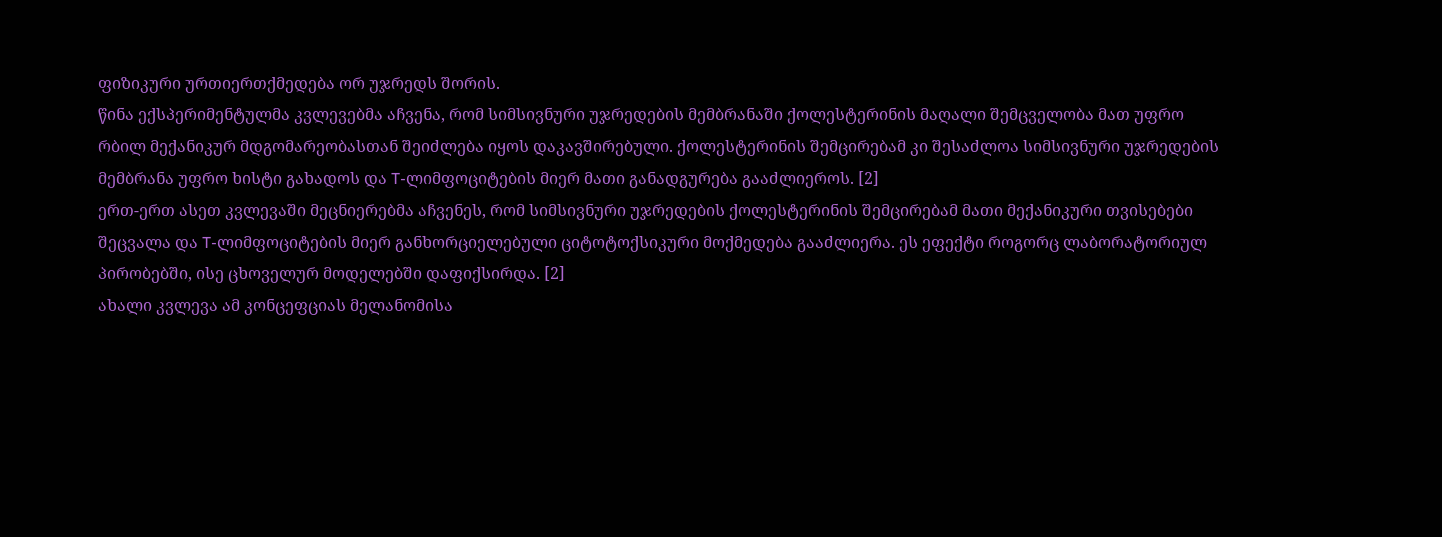ფიზიკური ურთიერთქმედება ორ უჯრედს შორის.
წინა ექსპერიმენტულმა კვლევებმა აჩვენა, რომ სიმსივნური უჯრედების მემბრანაში ქოლესტერინის მაღალი შემცველობა მათ უფრო რბილ მექანიკურ მდგომარეობასთან შეიძლება იყოს დაკავშირებული. ქოლესტერინის შემცირებამ კი შესაძლოა სიმსივნური უჯრედების მემბრანა უფრო ხისტი გახადოს და T-ლიმფოციტების მიერ მათი განადგურება გააძლიეროს. [2]
ერთ-ერთ ასეთ კვლევაში მეცნიერებმა აჩვენეს, რომ სიმსივნური უჯრედების ქოლესტერინის შემცირებამ მათი მექანიკური თვისებები შეცვალა და T-ლიმფოციტების მიერ განხორციელებული ციტოტოქსიკური მოქმედება გააძლიერა. ეს ეფექტი როგორც ლაბორატორიულ პირობებში, ისე ცხოველურ მოდელებში დაფიქსირდა. [2]
ახალი კვლევა ამ კონცეფციას მელანომისა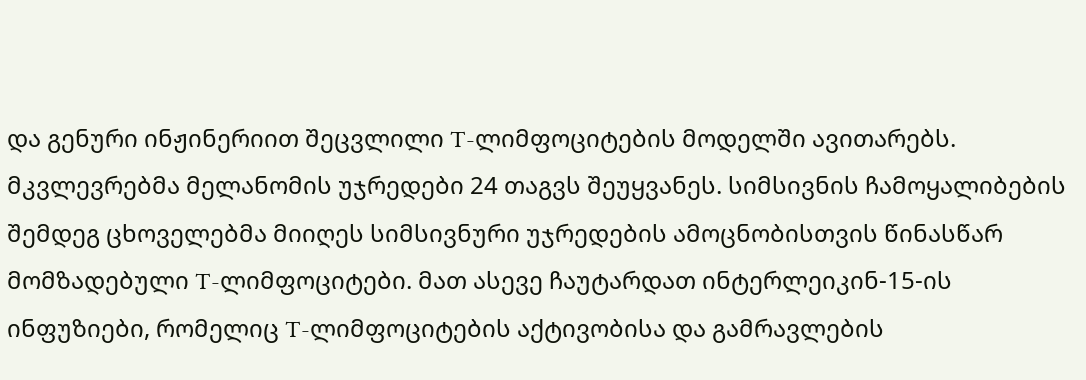და გენური ინჟინერიით შეცვლილი T-ლიმფოციტების მოდელში ავითარებს.
მკვლევრებმა მელანომის უჯრედები 24 თაგვს შეუყვანეს. სიმსივნის ჩამოყალიბების შემდეგ ცხოველებმა მიიღეს სიმსივნური უჯრედების ამოცნობისთვის წინასწარ მომზადებული T-ლიმფოციტები. მათ ასევე ჩაუტარდათ ინტერლეიკინ-15-ის ინფუზიები, რომელიც T-ლიმფოციტების აქტივობისა და გამრავლების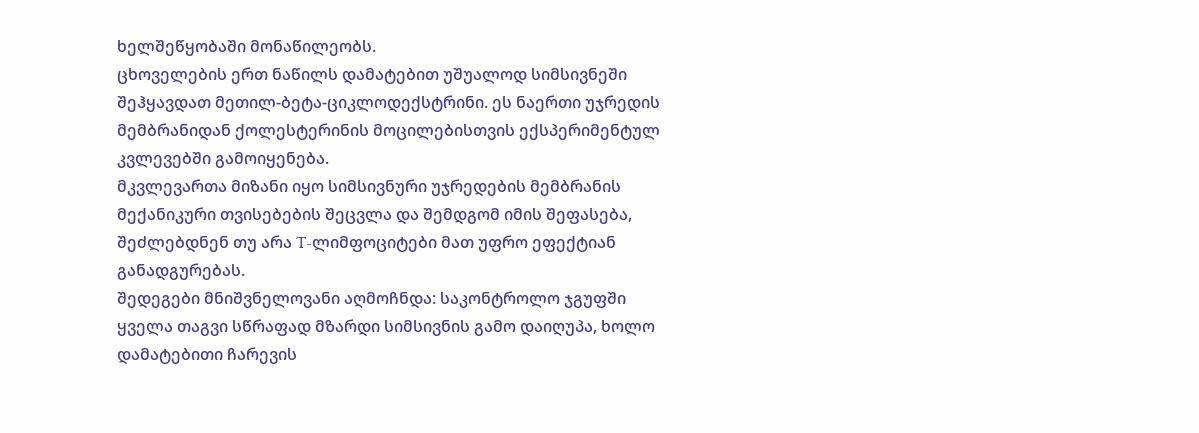ხელშეწყობაში მონაწილეობს.
ცხოველების ერთ ნაწილს დამატებით უშუალოდ სიმსივნეში შეჰყავდათ მეთილ-ბეტა-ციკლოდექსტრინი. ეს ნაერთი უჯრედის მემბრანიდან ქოლესტერინის მოცილებისთვის ექსპერიმენტულ კვლევებში გამოიყენება.
მკვლევართა მიზანი იყო სიმსივნური უჯრედების მემბრანის მექანიკური თვისებების შეცვლა და შემდგომ იმის შეფასება, შეძლებდნენ თუ არა T-ლიმფოციტები მათ უფრო ეფექტიან განადგურებას.
შედეგები მნიშვნელოვანი აღმოჩნდა: საკონტროლო ჯგუფში ყველა თაგვი სწრაფად მზარდი სიმსივნის გამო დაიღუპა, ხოლო დამატებითი ჩარევის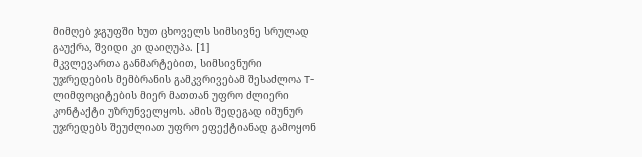მიმღებ ჯგუფში ხუთ ცხოველს სიმსივნე სრულად გაუქრა, შვიდი კი დაიღუპა. [1]
მკვლევართა განმარტებით, სიმსივნური უჯრედების მემბრანის გამკვრივებამ შესაძლოა T-ლიმფოციტების მიერ მათთან უფრო ძლიერი კონტაქტი უზრუნველყოს. ამის შედეგად იმუნურ უჯრედებს შეუძლიათ უფრო ეფექტიანად გამოყონ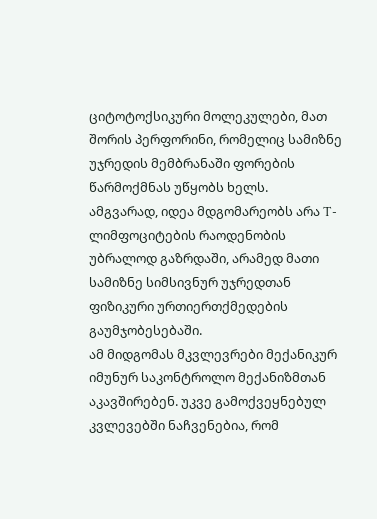ციტოტოქსიკური მოლეკულები, მათ შორის პერფორინი, რომელიც სამიზნე უჯრედის მემბრანაში ფორების წარმოქმნას უწყობს ხელს.
ამგვარად, იდეა მდგომარეობს არა T-ლიმფოციტების რაოდენობის უბრალოდ გაზრდაში, არამედ მათი სამიზნე სიმსივნურ უჯრედთან ფიზიკური ურთიერთქმედების გაუმჯობესებაში.
ამ მიდგომას მკვლევრები მექანიკურ იმუნურ საკონტროლო მექანიზმთან აკავშირებენ. უკვე გამოქვეყნებულ კვლევებში ნაჩვენებია, რომ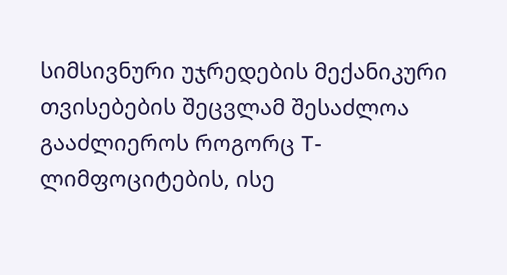სიმსივნური უჯრედების მექანიკური თვისებების შეცვლამ შესაძლოა გააძლიეროს როგორც T-ლიმფოციტების, ისე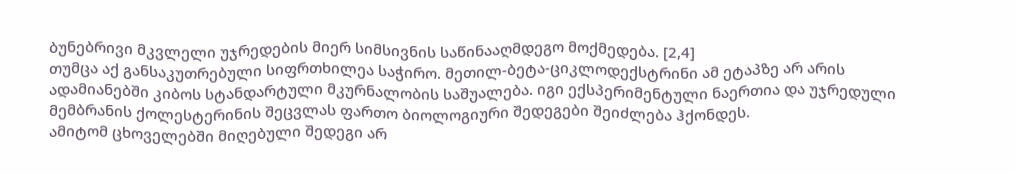ბუნებრივი მკვლელი უჯრედების მიერ სიმსივნის საწინააღმდეგო მოქმედება. [2,4]
თუმცა აქ განსაკუთრებული სიფრთხილეა საჭირო. მეთილ-ბეტა-ციკლოდექსტრინი ამ ეტაპზე არ არის ადამიანებში კიბოს სტანდარტული მკურნალობის საშუალება. იგი ექსპერიმენტული ნაერთია და უჯრედული მემბრანის ქოლესტერინის შეცვლას ფართო ბიოლოგიური შედეგები შეიძლება ჰქონდეს.
ამიტომ ცხოველებში მიღებული შედეგი არ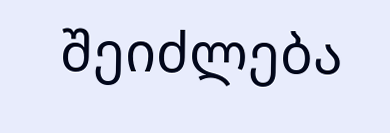შეიძლება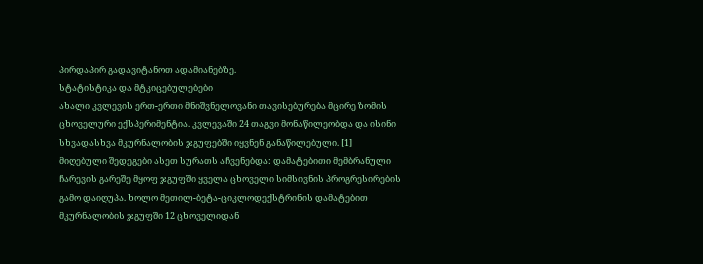პირდაპირ გადავიტანოთ ადამიანებზე.
სტატისტიკა და მტკიცებულებები
ახალი კვლევის ერთ-ერთი მნიშვნელოვანი თავისებურება მცირე ზომის ცხოველური ექსპერიმენტია. კვლევაში 24 თაგვი მონაწილეობდა და ისინი სხვადასხვა მკურნალობის ჯგუფებში იყვნენ განაწილებული. [1]
მიღებული შედეგები ასეთ სურათს აჩვენებდა: დამატებითი მემბრანული ჩარევის გარეშე მყოფ ჯგუფში ყველა ცხოველი სიმსივნის პროგრესირების გამო დაიღუპა. ხოლო მეთილ-ბეტა-ციკლოდექსტრინის დამატებით მკურნალობის ჯგუფში 12 ცხოველიდან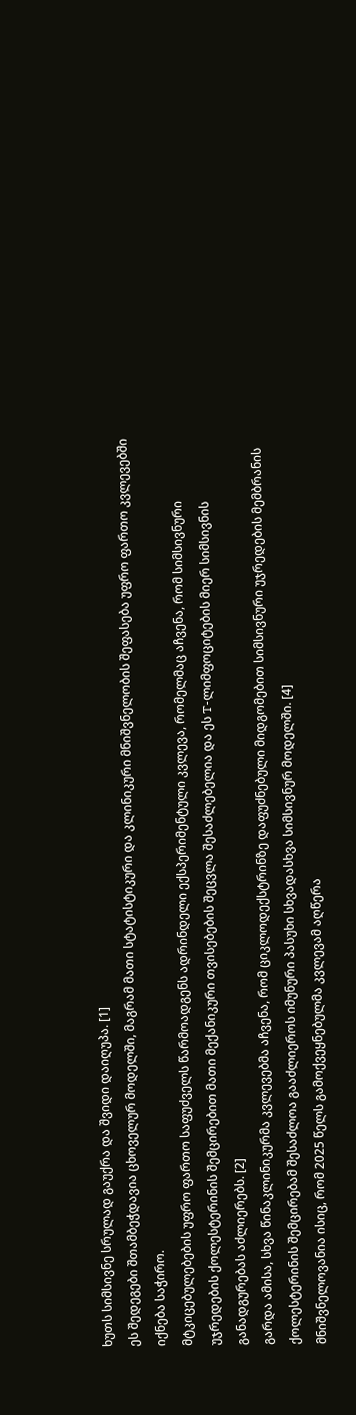ხუთს სიმსივნე სრულად გაუქრა და შვიდი დაიღუპა. [1]
ეს შედეგები შთამბეჭდავია ცხოველურ მოდელში, მაგრამ მათი სტატისტიკური და კლინიკური მნიშვნელობის შეფასება უფრო ფართო კვლევებში იქნება საჭირო.
მტკიცებულებების უფრო ფართო საფუძველს წარმოადგენს ადრინდელი ექსპერიმენტული კვლევა, რომელმაც აჩვენა, რომ სიმსივნური უჯრედების ქოლესტერინის შემცირებით მათი მექანიკური თვისებების შეცვლა შესაძლებელია და ეს T-ლიმფოციტების მიერ სიმსივნის განადგურებას აძლიერებს. [2]
გარდა ამისა, სხვა წინაკლინიკურმა კვლევებმა აჩვენა, რომ ციკლოდექსტრინზე დაფუძნებული მიდგომებით სიმსივნური უჯრედების მემბრანის ქოლესტერინის შემცირებამ შესაძლოა გააძლიეროს იმუნური პასუხი სხვადასხვა სიმსივნურ მოდელში. [4]
მნიშვნელოვანია ისიც, რომ 2025 წელს გამოქვეყნებულმა კვლევამ აღწერა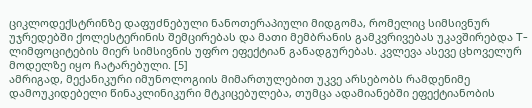ციკლოდექსტრინზე დაფუძნებული ნანოთერაპიული მიდგომა, რომელიც სიმსივნურ უჯრედებში ქოლესტერინის შემცირებას და მათი მემბრანის გამკვრივებას უკავშირებდა T-ლიმფოციტების მიერ სიმსივნის უფრო ეფექტიან განადგურებას. კვლევა ასევე ცხოველურ მოდელზე იყო ჩატარებული. [5]
ამრიგად, მექანიკური იმუნოლოგიის მიმართულებით უკვე არსებობს რამდენიმე დამოუკიდებელი წინაკლინიკური მტკიცებულება, თუმცა ადამიანებში ეფექტიანობის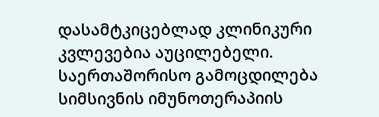დასამტკიცებლად კლინიკური კვლევებია აუცილებელი.
საერთაშორისო გამოცდილება
სიმსივნის იმუნოთერაპიის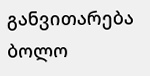განვითარება ბოლო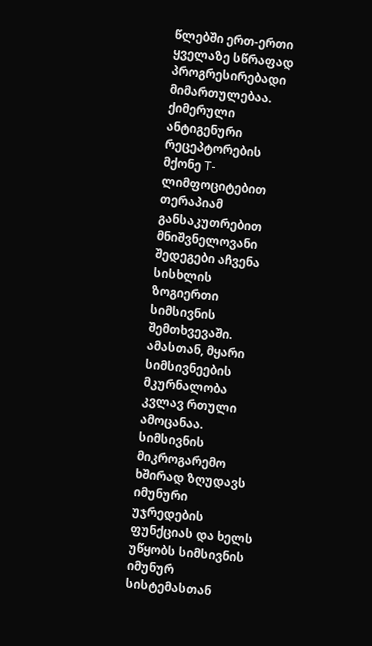წლებში ერთ-ერთი ყველაზე სწრაფად პროგრესირებადი მიმართულებაა. ქიმერული ანტიგენური რეცეპტორების მქონე T-ლიმფოციტებით თერაპიამ განსაკუთრებით მნიშვნელოვანი შედეგები აჩვენა სისხლის ზოგიერთი სიმსივნის შემთხვევაში.
ამასთან, მყარი სიმსივნეების მკურნალობა კვლავ რთული ამოცანაა. სიმსივნის მიკროგარემო ხშირად ზღუდავს იმუნური უჯრედების ფუნქციას და ხელს უწყობს სიმსივნის იმუნურ სისტემასთან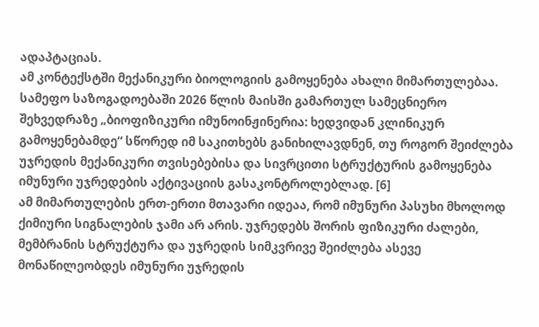ადაპტაციას.
ამ კონტექსტში მექანიკური ბიოლოგიის გამოყენება ახალი მიმართულებაა. სამეფო საზოგადოებაში 2026 წლის მაისში გამართულ სამეცნიერო შეხვედრაზე „ბიოფიზიკური იმუნოინჟინერია: ხედვიდან კლინიკურ გამოყენებამდე“ სწორედ იმ საკითხებს განიხილავდნენ, თუ როგორ შეიძლება უჯრედის მექანიკური თვისებებისა და სივრცითი სტრუქტურის გამოყენება იმუნური უჯრედების აქტივაციის გასაკონტროლებლად. [6]
ამ მიმართულების ერთ-ერთი მთავარი იდეაა, რომ იმუნური პასუხი მხოლოდ ქიმიური სიგნალების ჯამი არ არის. უჯრედებს შორის ფიზიკური ძალები, მემბრანის სტრუქტურა და უჯრედის სიმკვრივე შეიძლება ასევე მონაწილეობდეს იმუნური უჯრედის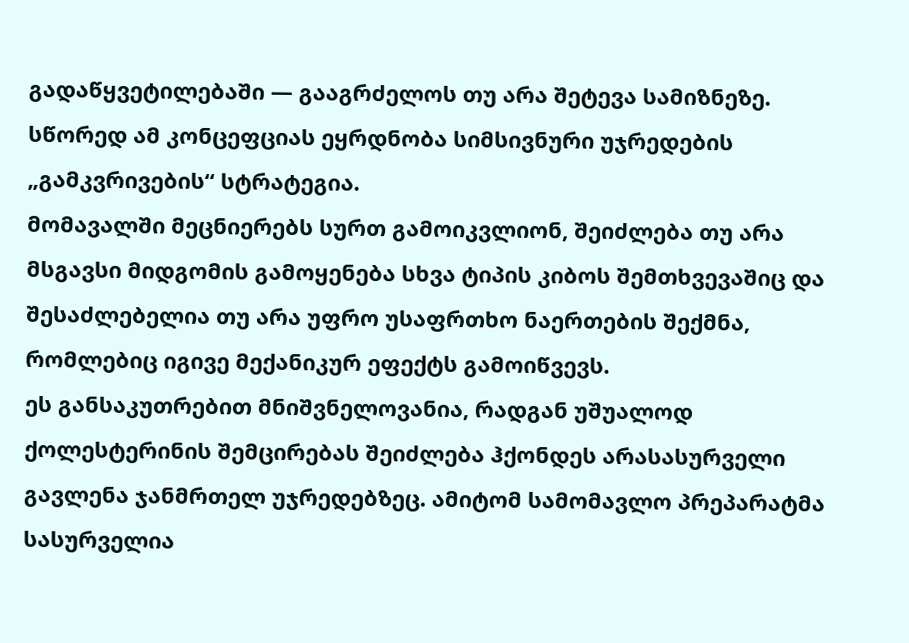გადაწყვეტილებაში — გააგრძელოს თუ არა შეტევა სამიზნეზე.
სწორედ ამ კონცეფციას ეყრდნობა სიმსივნური უჯრედების „გამკვრივების“ სტრატეგია.
მომავალში მეცნიერებს სურთ გამოიკვლიონ, შეიძლება თუ არა მსგავსი მიდგომის გამოყენება სხვა ტიპის კიბოს შემთხვევაშიც და შესაძლებელია თუ არა უფრო უსაფრთხო ნაერთების შექმნა, რომლებიც იგივე მექანიკურ ეფექტს გამოიწვევს.
ეს განსაკუთრებით მნიშვნელოვანია, რადგან უშუალოდ ქოლესტერინის შემცირებას შეიძლება ჰქონდეს არასასურველი გავლენა ჯანმრთელ უჯრედებზეც. ამიტომ სამომავლო პრეპარატმა სასურველია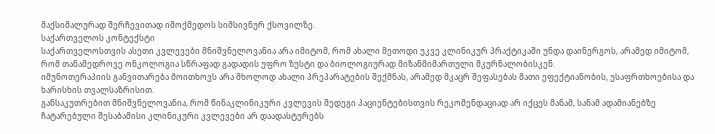მაქსიმალურად შერჩევითად იმოქმედოს სიმსივნურ ქსოვილზე.
საქართველოს კონტექსტი
საქართველოსთვის ასეთი კვლევები მნიშვნელოვანია არა იმიტომ, რომ ახალი მეთოდი უკვე კლინიკურ პრაქტიკაში უნდა დაინერგოს, არამედ იმიტომ, რომ თანამედროვე ონკოლოგია სწრაფად გადადის უფრო ზუსტი და ბიოლოგიურად მიზანმიმართული მკურნალობისკენ.
იმუნოთერაპიის განვითარება მოითხოვს არა მხოლოდ ახალი პრეპარატების შექმნას, არამედ მკაცრ შეფასებას მათი ეფექტიანობის, უსაფრთხოებისა და ხარისხის თვალსაზრისით.
განსაკუთრებით მნიშვნელოვანია, რომ წინაკლინიკური კვლევის შედეგი პაციენტებისთვის რეკომენდაციად არ იქცეს მანამ, სანამ ადამიანებზე ჩატარებული შესაბამისი კლინიკური კვლევები არ დაადასტურებს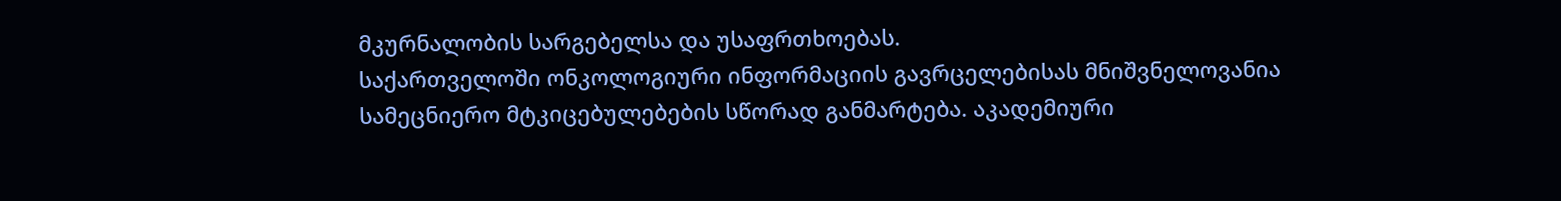მკურნალობის სარგებელსა და უსაფრთხოებას.
საქართველოში ონკოლოგიური ინფორმაციის გავრცელებისას მნიშვნელოვანია სამეცნიერო მტკიცებულებების სწორად განმარტება. აკადემიური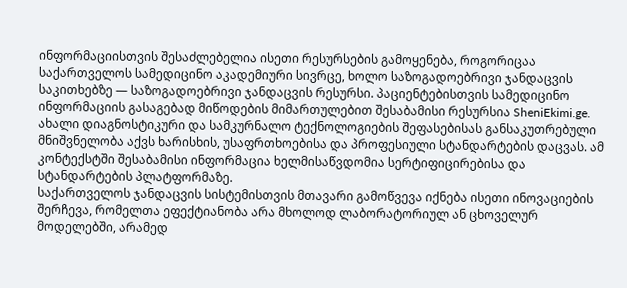ინფორმაციისთვის შესაძლებელია ისეთი რესურსების გამოყენება, როგორიცაა საქართველოს სამედიცინო აკადემიური სივრცე, ხოლო საზოგადოებრივი ჯანდაცვის საკითხებზე — საზოგადოებრივი ჯანდაცვის რესურსი. პაციენტებისთვის სამედიცინო ინფორმაციის გასაგებად მიწოდების მიმართულებით შესაბამისი რესურსია SheniEkimi.ge.
ახალი დიაგნოსტიკური და სამკურნალო ტექნოლოგიების შეფასებისას განსაკუთრებული მნიშვნელობა აქვს ხარისხის, უსაფრთხოებისა და პროფესიული სტანდარტების დაცვას. ამ კონტექსტში შესაბამისი ინფორმაცია ხელმისაწვდომია სერტიფიცირებისა და სტანდარტების პლატფორმაზე.
საქართველოს ჯანდაცვის სისტემისთვის მთავარი გამოწვევა იქნება ისეთი ინოვაციების შერჩევა, რომელთა ეფექტიანობა არა მხოლოდ ლაბორატორიულ ან ცხოველურ მოდელებში, არამედ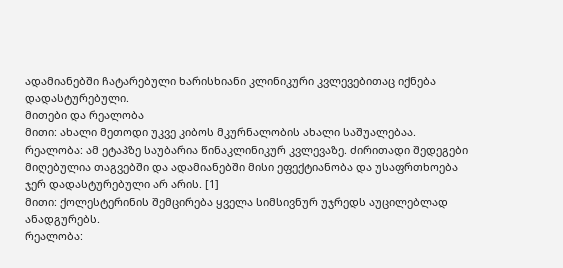ადამიანებში ჩატარებული ხარისხიანი კლინიკური კვლევებითაც იქნება დადასტურებული.
მითები და რეალობა
მითი: ახალი მეთოდი უკვე კიბოს მკურნალობის ახალი საშუალებაა.
რეალობა: ამ ეტაპზე საუბარია წინაკლინიკურ კვლევაზე. ძირითადი შედეგები მიღებულია თაგვებში და ადამიანებში მისი ეფექტიანობა და უსაფრთხოება ჯერ დადასტურებული არ არის. [1]
მითი: ქოლესტერინის შემცირება ყველა სიმსივნურ უჯრედს აუცილებლად ანადგურებს.
რეალობა: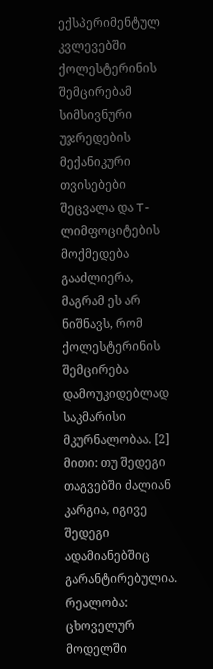ექსპერიმენტულ კვლევებში ქოლესტერინის შემცირებამ სიმსივნური უჯრედების მექანიკური თვისებები შეცვალა და T-ლიმფოციტების მოქმედება გააძლიერა, მაგრამ ეს არ ნიშნავს, რომ ქოლესტერინის შემცირება დამოუკიდებლად საკმარისი მკურნალობაა. [2]
მითი: თუ შედეგი თაგვებში ძალიან კარგია, იგივე შედეგი ადამიანებშიც გარანტირებულია.
რეალობა: ცხოველურ მოდელში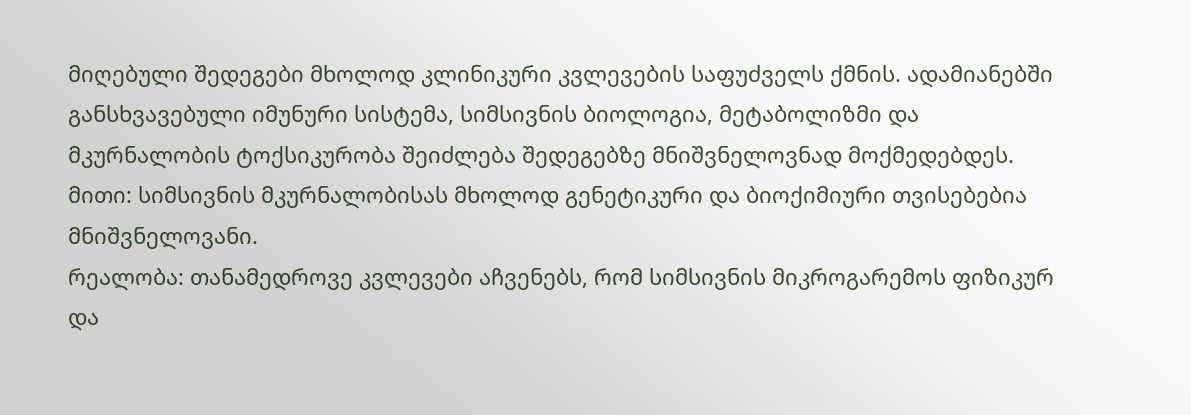მიღებული შედეგები მხოლოდ კლინიკური კვლევების საფუძველს ქმნის. ადამიანებში განსხვავებული იმუნური სისტემა, სიმსივნის ბიოლოგია, მეტაბოლიზმი და მკურნალობის ტოქსიკურობა შეიძლება შედეგებზე მნიშვნელოვნად მოქმედებდეს.
მითი: სიმსივნის მკურნალობისას მხოლოდ გენეტიკური და ბიოქიმიური თვისებებია მნიშვნელოვანი.
რეალობა: თანამედროვე კვლევები აჩვენებს, რომ სიმსივნის მიკროგარემოს ფიზიკურ და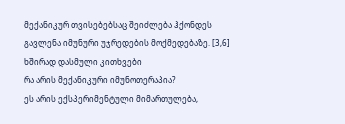მექანიკურ თვისებებსაც შეიძლება ჰქონდეს გავლენა იმუნური უჯრედების მოქმედებაზე. [3,6]
ხშირად დასმული კითხვები
რა არის მექანიკური იმუნოთერაპია?
ეს არის ექსპერიმენტული მიმართულება,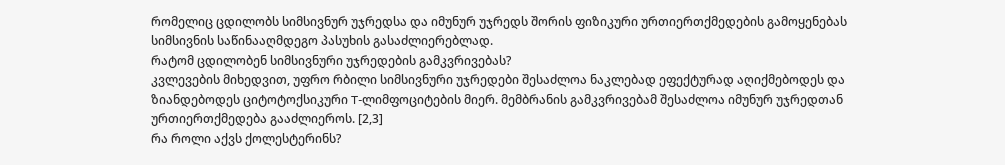რომელიც ცდილობს სიმსივნურ უჯრედსა და იმუნურ უჯრედს შორის ფიზიკური ურთიერთქმედების გამოყენებას სიმსივნის საწინააღმდეგო პასუხის გასაძლიერებლად.
რატომ ცდილობენ სიმსივნური უჯრედების გამკვრივებას?
კვლევების მიხედვით, უფრო რბილი სიმსივნური უჯრედები შესაძლოა ნაკლებად ეფექტურად აღიქმებოდეს და ზიანდებოდეს ციტოტოქსიკური T-ლიმფოციტების მიერ. მემბრანის გამკვრივებამ შესაძლოა იმუნურ უჯრედთან ურთიერთქმედება გააძლიეროს. [2,3]
რა როლი აქვს ქოლესტერინს?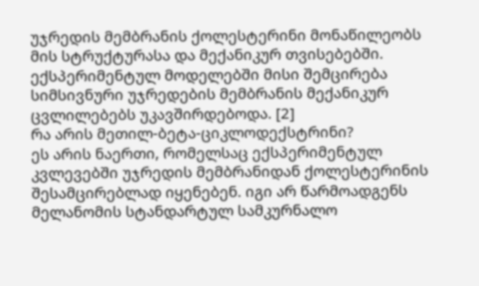უჯრედის მემბრანის ქოლესტერინი მონაწილეობს მის სტრუქტურასა და მექანიკურ თვისებებში. ექსპერიმენტულ მოდელებში მისი შემცირება სიმსივნური უჯრედების მემბრანის მექანიკურ ცვლილებებს უკავშირდებოდა. [2]
რა არის მეთილ-ბეტა-ციკლოდექსტრინი?
ეს არის ნაერთი, რომელსაც ექსპერიმენტულ კვლევებში უჯრედის მემბრანიდან ქოლესტერინის შესამცირებლად იყენებენ. იგი არ წარმოადგენს მელანომის სტანდარტულ სამკურნალო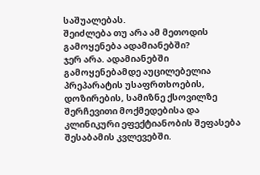საშუალებას.
შეიძლება თუ არა ამ მეთოდის გამოყენება ადამიანებში?
ჯერ არა. ადამიანებში გამოყენებამდე აუცილებელია პრეპარატის უსაფრთხოების, დოზირების, სამიზნე ქსოვილზე შერჩევითი მოქმედებისა და კლინიკური ეფექტიანობის შეფასება შესაბამის კვლევებში.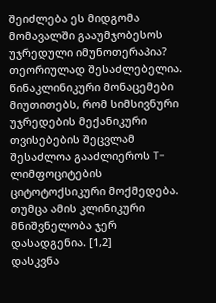შეიძლება ეს მიდგომა მომავალში გააუმჯობესოს უჯრედული იმუნოთერაპია?
თეორიულად შესაძლებელია. წინაკლინიკური მონაცემები მიუთითებს, რომ სიმსივნური უჯრედების მექანიკური თვისებების შეცვლამ შესაძლოა გააძლიეროს T-ლიმფოციტების ციტოტოქსიკური მოქმედება. თუმცა ამის კლინიკური მნიშვნელობა ჯერ დასადგენია. [1,2]
დასკვნა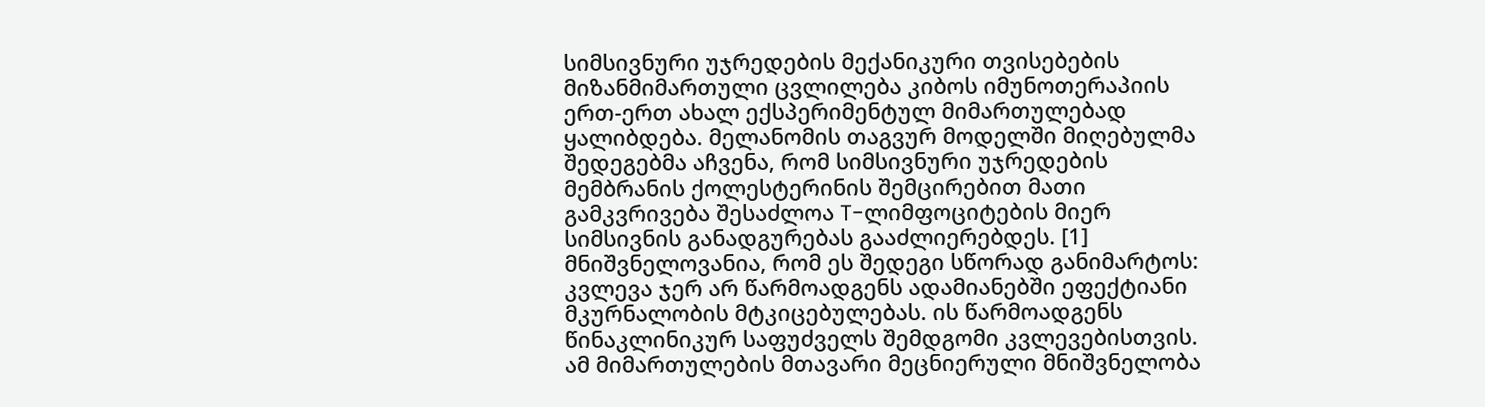სიმსივნური უჯრედების მექანიკური თვისებების მიზანმიმართული ცვლილება კიბოს იმუნოთერაპიის ერთ-ერთ ახალ ექსპერიმენტულ მიმართულებად ყალიბდება. მელანომის თაგვურ მოდელში მიღებულმა შედეგებმა აჩვენა, რომ სიმსივნური უჯრედების მემბრანის ქოლესტერინის შემცირებით მათი გამკვრივება შესაძლოა T-ლიმფოციტების მიერ სიმსივნის განადგურებას გააძლიერებდეს. [1]
მნიშვნელოვანია, რომ ეს შედეგი სწორად განიმარტოს: კვლევა ჯერ არ წარმოადგენს ადამიანებში ეფექტიანი მკურნალობის მტკიცებულებას. ის წარმოადგენს წინაკლინიკურ საფუძველს შემდგომი კვლევებისთვის.
ამ მიმართულების მთავარი მეცნიერული მნიშვნელობა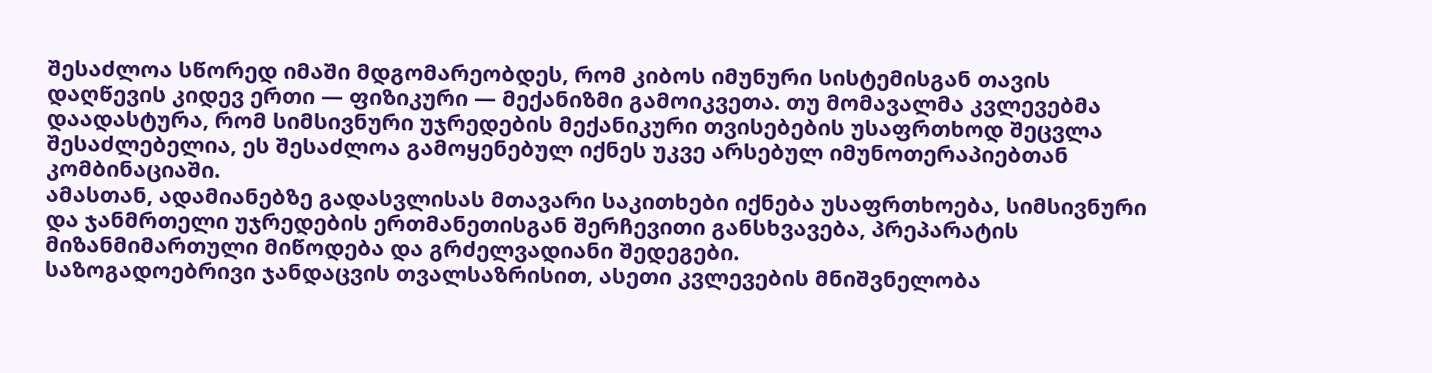შესაძლოა სწორედ იმაში მდგომარეობდეს, რომ კიბოს იმუნური სისტემისგან თავის დაღწევის კიდევ ერთი — ფიზიკური — მექანიზმი გამოიკვეთა. თუ მომავალმა კვლევებმა დაადასტურა, რომ სიმსივნური უჯრედების მექანიკური თვისებების უსაფრთხოდ შეცვლა შესაძლებელია, ეს შესაძლოა გამოყენებულ იქნეს უკვე არსებულ იმუნოთერაპიებთან კომბინაციაში.
ამასთან, ადამიანებზე გადასვლისას მთავარი საკითხები იქნება უსაფრთხოება, სიმსივნური და ჯანმრთელი უჯრედების ერთმანეთისგან შერჩევითი განსხვავება, პრეპარატის მიზანმიმართული მიწოდება და გრძელვადიანი შედეგები.
საზოგადოებრივი ჯანდაცვის თვალსაზრისით, ასეთი კვლევების მნიშვნელობა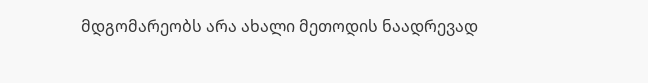მდგომარეობს არა ახალი მეთოდის ნაადრევად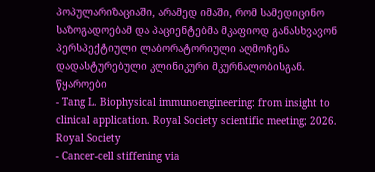პოპულარიზაციაში, არამედ იმაში, რომ სამედიცინო საზოგადოებამ და პაციენტებმა მკაფიოდ განასხვავონ პერსპექტიული ლაბორატორიული აღმოჩენა დადასტურებული კლინიკური მკურნალობისგან.
წყაროები
- Tang L. Biophysical immunoengineering: from insight to clinical application. Royal Society scientific meeting; 2026. Royal Society
- Cancer-cell stiffening via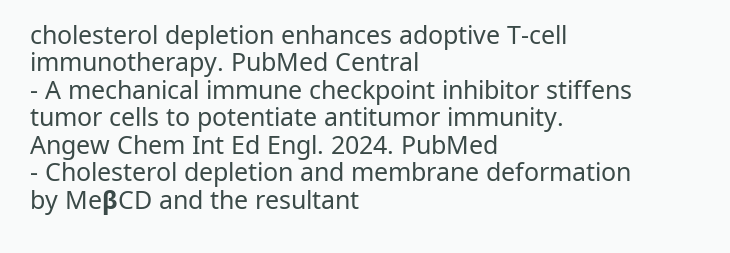cholesterol depletion enhances adoptive T-cell immunotherapy. PubMed Central
- A mechanical immune checkpoint inhibitor stiffens tumor cells to potentiate antitumor immunity. Angew Chem Int Ed Engl. 2024. PubMed
- Cholesterol depletion and membrane deformation by MeβCD and the resultant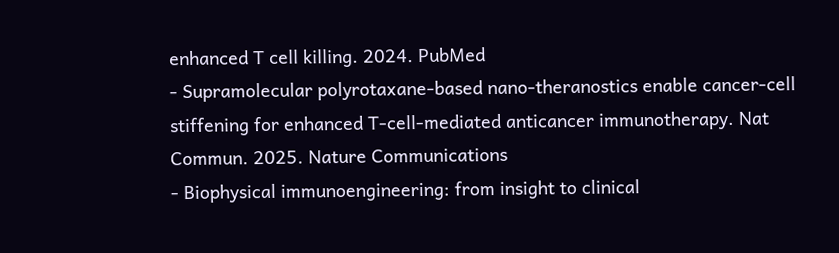enhanced T cell killing. 2024. PubMed
- Supramolecular polyrotaxane-based nano-theranostics enable cancer-cell stiffening for enhanced T-cell-mediated anticancer immunotherapy. Nat Commun. 2025. Nature Communications
- Biophysical immunoengineering: from insight to clinical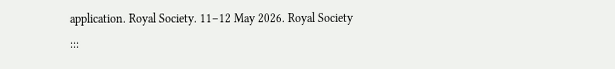application. Royal Society. 11–12 May 2026. Royal Society
:::